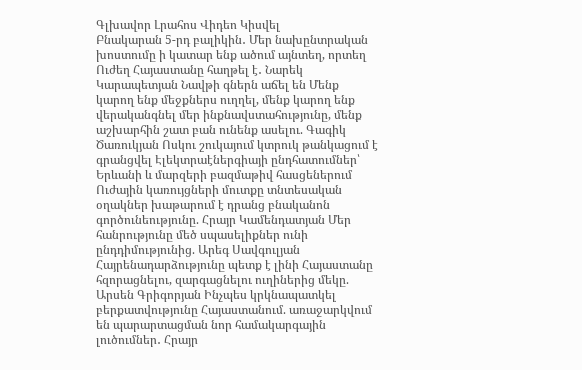Գլխավոր Լրահոս Վիդեո Կիսվել
Բնակարան 5-րդ բալիկին․ Մեր նախընտրական խոստումը ի կատար ենք ածում այնտեղ, որտեղ Ուժեղ Հայաստանը հաղթել է․ Նարեկ Կարապետյան Նավթի գներն աճել են Մենք կարող ենք մեջքներս ուղղել, մենք կարող ենք վերականգնել մեր ինքնավստահությունը, մենք աշխարհին շատ բան ունենք ասելու. Գագիկ Ծառուկյան Ոսկու շուկայում կտրուկ թանկացում է գրանցվել Էլեկտրաէներգիայի ընդհատումներ՝ Երևանի և մարզերի բազմաթիվ հասցեներում Ուժային կառույցների մուտքը տնտեսական օղակներ խաթարում է դրանց բնականոն գործունեությունը. Հրայր Կամենդատյան Մեր հանրությունը մեծ սպասելիքներ ունի ընդդիմությունից. Արեգ Սավգուլյան Հայրենադարձությունը պետք է լինի Հայաստանը հզորացնելու, զարգացնելու ուղիներից մեկը. Արսեն Գրիգորյան Ինչպես կրկնապատկել բերքատվությունը Հայաստանում. առաջարկվում են պարարտացման նոր համակարգային լուծումներ․ Հրայր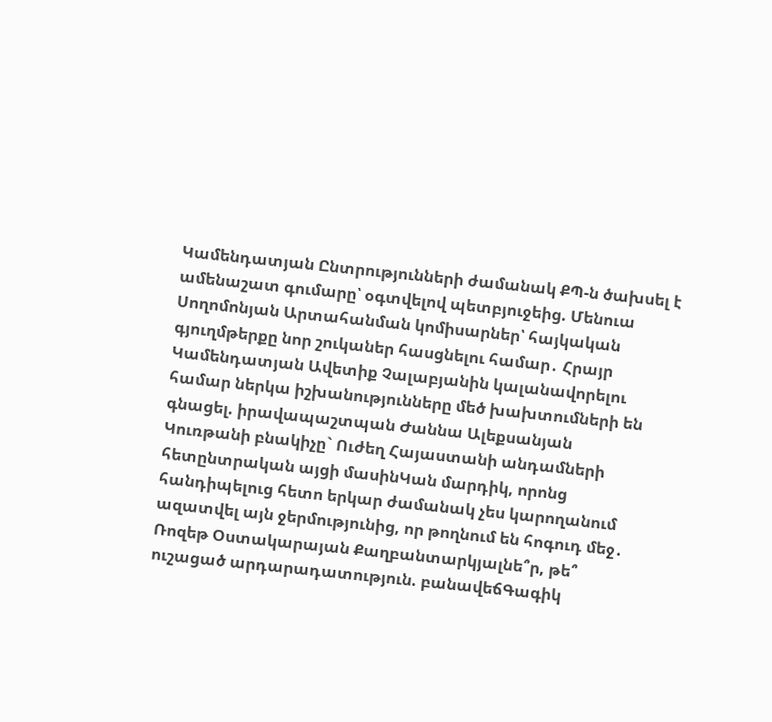Կամենդատյան Ընտրությունների ժամանակ ՔՊ-ն ծախսել է ամենաշատ գումարը՝ օգտվելով պետբյուջեից. Մենուա Սողոմոնյան Արտահանման կոմիսարներ՝ հայկական գյուղմթերքը նոր շուկաներ հասցնելու համար․ Հրայր Կամենդատյան Ավետիք Չալաբյանին կալանավորելու համար ներկա իշխանությունները մեծ խախտումների են գնացել. իրավապաշտպան Ժաննա Ալեքսանյան
Կուռթանի բնակիչը` Ուժեղ Հայաստանի անդամների հետընտրական այցի մասինԿան մարդիկ, որոնց հանդիպելուց հետո երկար ժամանակ չես կարողանում ազատվել այն ջերմությունից, որ թողնում են հոգուդ մեջ․ Ռոզեթ Օստակարայան Քաղբանտարկյալնե՞ր, թե՞ ուշացած արդարադատություն. բանավեճԳագիկ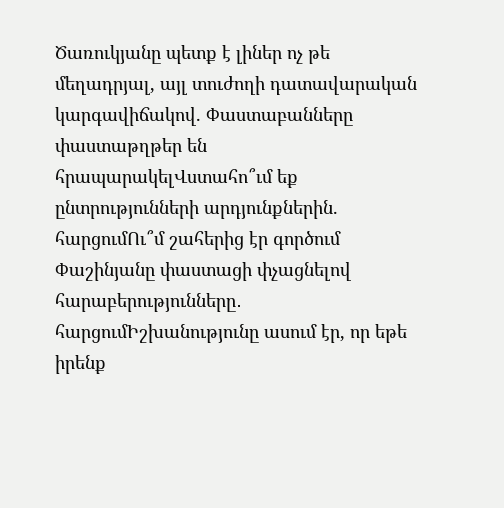Ծառուկյանը պետք է լիներ ոչ թե մեղադրյալ, այլ տուժողի դատավարական կարգավիճակով. Փաստաբանները փաստաթղթեր են հրապարակելՎստահո՞ւմ եք ընտրությունների արդյունքներին. հարցումՈւ՞մ շահերից էր գործում Փաշինյանը փաստացի փչացնելով հարաբերությունները․ հարցումԻշխանությունը ասում էր, որ եթե իրենք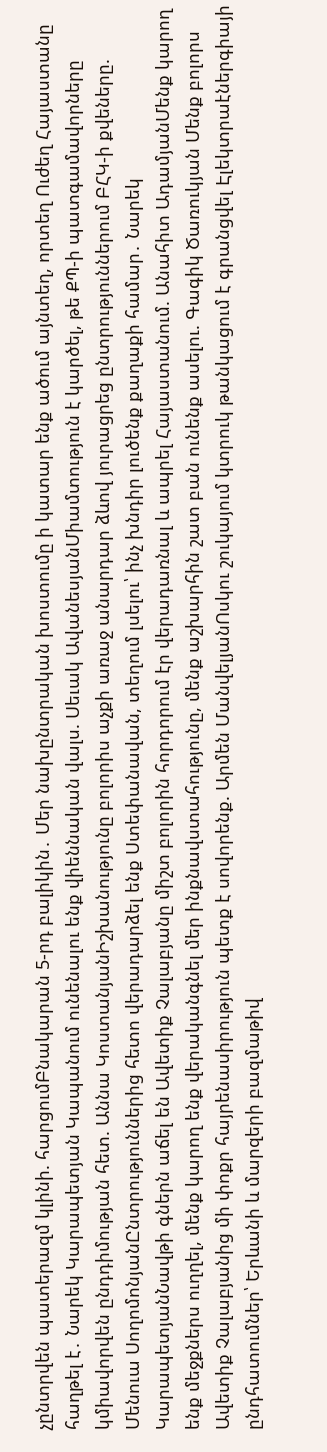չընտրվեն պատերազմ կլինի. հարցումԲնակարան 5-րդ բալիկին․ Մեր նախընտրական խոստումը ի կատար ենք ածում այնտեղ, որտեղ Ուժեղ Հայաստանը հաղթել է․ Նարեկ Կարապետյան Կապանում ունենալու ենք վիեննական վալս. Սեւակ ԱվանեսյանՄիամտություն է կարծել, թե ՔՊ-ի պատգամավորները կմիավորվեն ընդդիմության հետ. Աննա ԿոստանյանԻշխանությունը բոլորիս աչքի առաջ անարդար ձևով յուրացրեց ընտրություններում ԲՀԿ-ի քվեները. Մենուա ՍողոմոնյանԸնտրություններից հետո վերադարձել ենք Ստեփանավան, տեղում լսելու՝ ինչ խնդիր լուծենք քաղաքի համար․ Նարեկ ԿարապետյանՆավթի գներն աճել են Ավետիք Չալաբյանը միշտ բոլորին հորդորում էր վերադառնալ և ապրել Հայաստանում. Անահիտ ԱդամյանՄենք կարող ենք մեջքներս ուղղել, մենք կարող ենք վերականգնել մեր ինքնավստահությունը, մենք աշխարհին շատ բան ունենք ասելու. Գագիկ Ծառուկյան Մենք բոլորս Ավետիք Չալաբյանից մի փոքր հայրենասիրություն պետք է սովորենք. Արմեն ՄանվելյանՈսկու շուկայում կտրուկ թանկացում է գրանցվել Էլեկտրաէներգիայի ընդհատումներ՝ Երևանի և մարզերի բազմաթիվ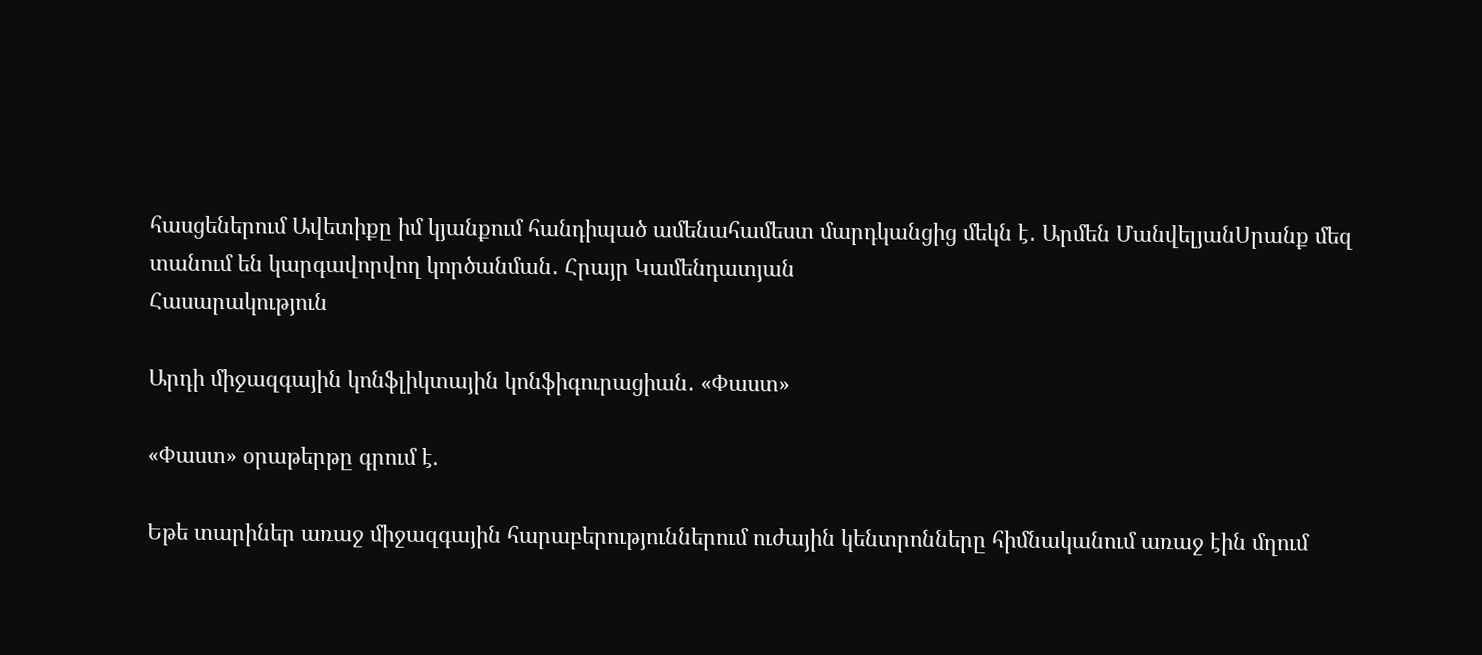հասցեներում Ավետիքը իմ կյանքում հանդիպած ամենահամեստ մարդկանցից մեկն է․ Արմեն ՄանվելյանՍրանք մեզ տանում են կարգավորվող կործանման․ Հրայր Կամենդատյան
Հասարակություն

Արդի միջազգային կոնֆլիկտային կոնֆիգուրացիան․ «Փաստ»

«Փաստ» օրաթերթը գրում է.

Եթե տարիներ առաջ միջազգային հարաբերություններում ուժային կենտրոնները հիմնականում առաջ էին մղում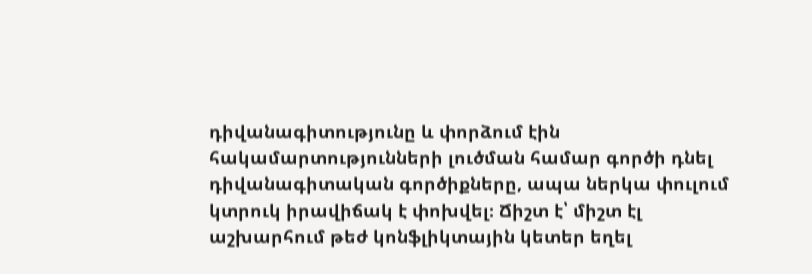դիվանագիտությունը և փորձում էին հակամարտությունների լուծման համար գործի դնել դիվանագիտական գործիքները, ապա ներկա փուլում կտրուկ իրավիճակ է փոխվել։ Ճիշտ է՝ միշտ էլ աշխարհում թեժ կոնֆլիկտային կետեր եղել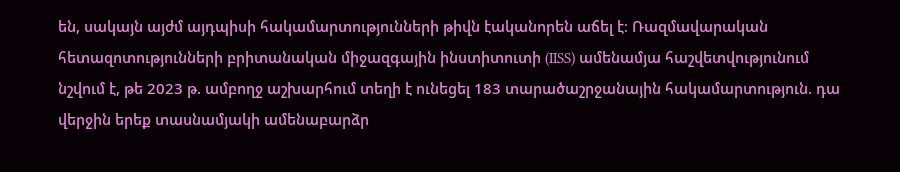են, սակայն այժմ այդպիսի հակամարտությունների թիվն էականորեն աճել է։ Ռազմավարական հետազոտությունների բրիտանական միջազգային ինստիտուտի (IISS) ամենամյա հաշվետվությունում նշվում է, թե 2023 թ. ամբողջ աշխարհում տեղի է ունեցել 183 տարածաշրջանային հակամարտություն. դա վերջին երեք տասնամյակի ամենաբարձր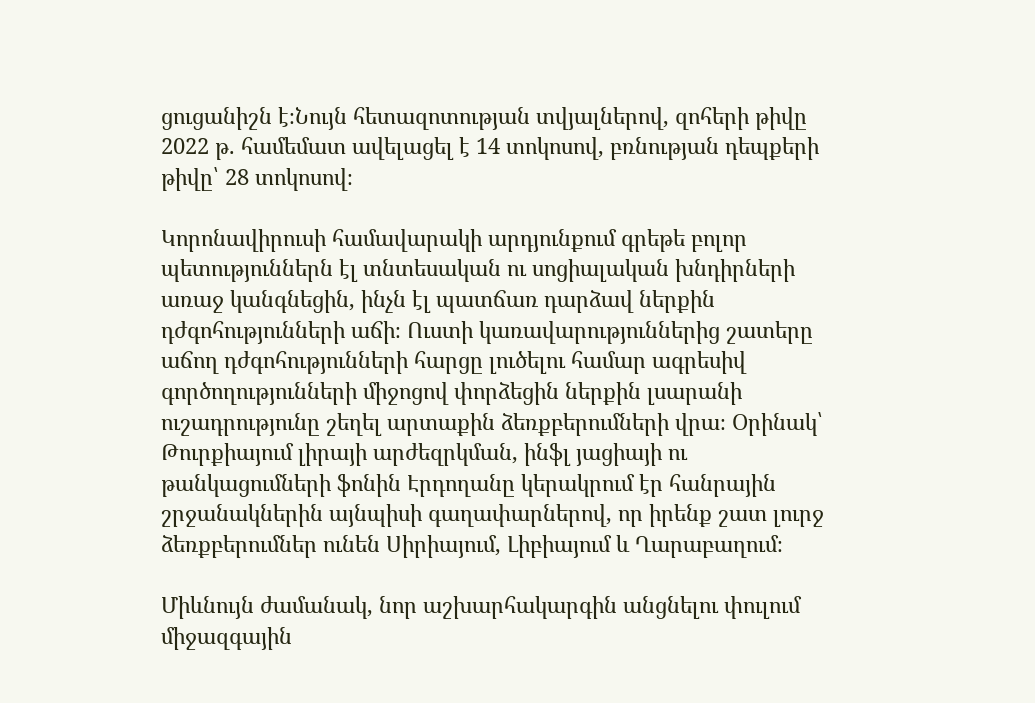ցուցանիշն է։Նույն հետազոտության տվյալներով, զոհերի թիվը 2022 թ. համեմատ ավելացել է 14 տոկոսով, բռնության դեպքերի թիվը՝ 28 տոկոսով։

Կորոնավիրուսի համավարակի արդյունքում գրեթե բոլոր պետություններն էլ տնտեսական ու սոցիալական խնդիրների առաջ կանգնեցին, ինչն էլ պատճառ դարձավ ներքին դժգոհությունների աճի։ Ուստի կառավարություններից շատերը աճող դժգոհությունների հարցը լուծելու համար ագրեսիվ գործողությունների միջոցով փորձեցին ներքին լսարանի ուշադրությունը շեղել արտաքին ձեռքբերումների վրա։ Օրինակ՝ Թուրքիայում լիրայի արժեզրկման, ինֆլ յացիայի ու թանկացումների ֆոնին Էրդողանը կերակրում էր հանրային շրջանակներին այնպիսի գաղափարներով, որ իրենք շատ լուրջ ձեռքբերումներ ունեն Սիրիայում, Լիբիայում և Ղարաբաղում։

Միևնույն ժամանակ, նոր աշխարհակարգին անցնելու փուլում միջազգային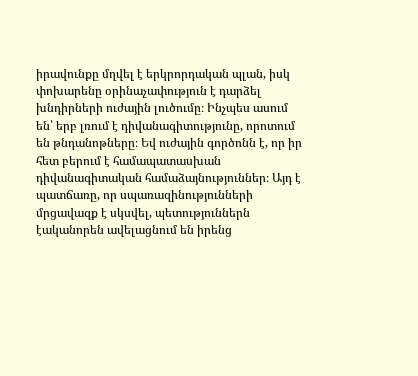իրավունքը մղվել է երկրորդական պլան, իսկ փոխարենը օրինաչափություն է դարձել խնդիրների ուժային լուծումը։ Ինչպես ասում են՝ երբ լռում է դիվանագիտությունը, որոտում են թնդանոթները։ Եվ ուժային գործոնն է, որ իր հետ բերում է համապատասխան դիվանագիտական համաձայնություններ։ Այդ է պատճառը, որ սպառազինությունների մրցավազք է սկսվել, պետություններն էականորեն ավելացնում են իրենց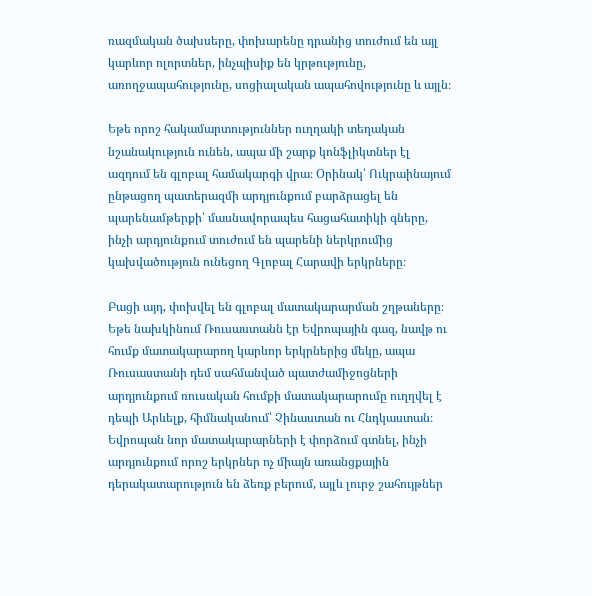ռազմական ծախսերը, փոխարենը դրանից տուժում են այլ կարևոր ոլորտներ, ինչպիսիք են կրթությունը, առողջապահությունը, սոցիալական ապահովությունը և այլն։

Եթե որոշ հակամարտություններ ուղղակի տեղական նշանակություն ունեն, ապա մի շարք կոնֆլիկտներ էլ ազդում են գլոբալ համակարգի վրա։ Օրինակ՝ Ուկրաինայում ընթացող պատերազմի արդյունքում բարձրացել են պարենամթերքի՝ մասնավորապես հացահատիկի գները, ինչի արդյունքում տուժում են պարենի ներկրումից կախվածություն ունեցող Գլոբալ Հարավի երկրները։

Բացի այդ, փոխվել են գլոբալ մատակարարման շղթաները։ Եթե նախկինում Ռուսաստանն էր Եվրոպային գազ, նավթ ու հումք մատակարարող կարևոր երկրներից մեկը, ապա Ռուսաստանի դեմ սահմանված պատժամիջոցների արդյունքում ռուսական հումքի մատակարարումը ուղղվել է դեպի Արևելք, հիմնականում՝ Չինաստան ու Հնդկաստան։ Եվրոպան նոր մատակարարների է փորձում գտնել, ինչի արդյունքում որոշ երկրներ ոչ միայն առանցքային դերակատարություն են ձեռք բերում, այլև լուրջ շահույթներ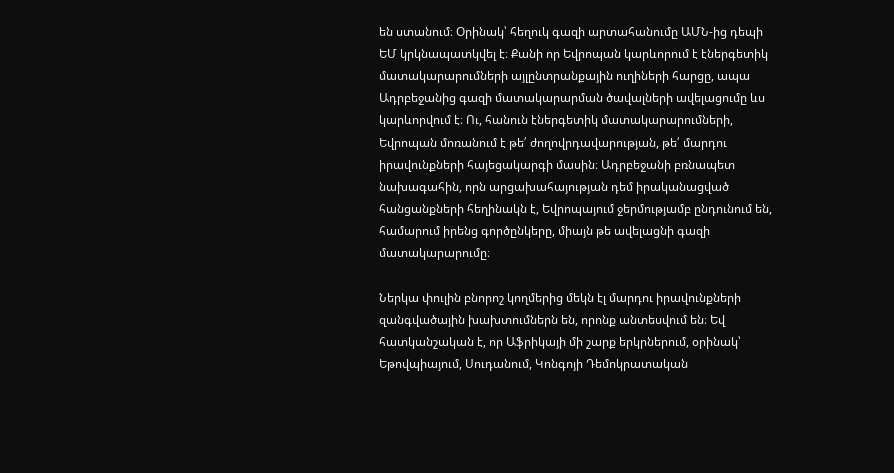են ստանում։ Օրինակ՝ հեղուկ գազի արտահանումը ԱՄՆ-ից դեպի ԵՄ կրկնապատկվել է։ Քանի որ Եվրոպան կարևորում է էներգետիկ մատակարարումների այլընտրանքային ուղիների հարցը, ապա Ադրբեջանից գազի մատակարարման ծավալների ավելացումը ևս կարևորվում է։ Ու, հանուն էներգետիկ մատակարարումների, Եվրոպան մոռանում է թե՛ ժողովրդավարության, թե՛ մարդու իրավունքների հայեցակարգի մասին։ Ադրբեջանի բռնապետ նախագահին, որն արցախահայության դեմ իրականացված հանցանքների հեղինակն է, Եվրոպայում ջերմությամբ ընդունում են, համարում իրենց գործընկերը, միայն թե ավելացնի գազի մատակարարումը։

Ներկա փուլին բնորոշ կողմերից մեկն էլ մարդու իրավունքների զանգվածային խախտումներն են, որոնք անտեսվում են։ Եվ հատկանշական է, որ Աֆրիկայի մի շարք երկրներում, օրինակ՝ Եթովպիայում, Սուդանում, Կոնգոյի Դեմոկրատական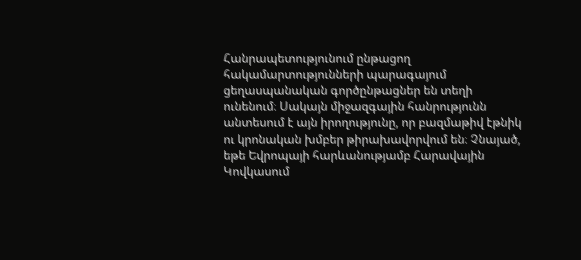Հանրապետությունում ընթացող հակամարտությունների պարագայում ցեղասպանական գործընթացներ են տեղի ունենում։ Սակայն միջազգային հանրությունն անտեսում է այն իրողությունը, որ բազմաթիվ էթնիկ ու կրոնական խմբեր թիրախավորվում են։ Չնայած, եթե Եվրոպայի հարևանությամբ Հարավային Կովկասում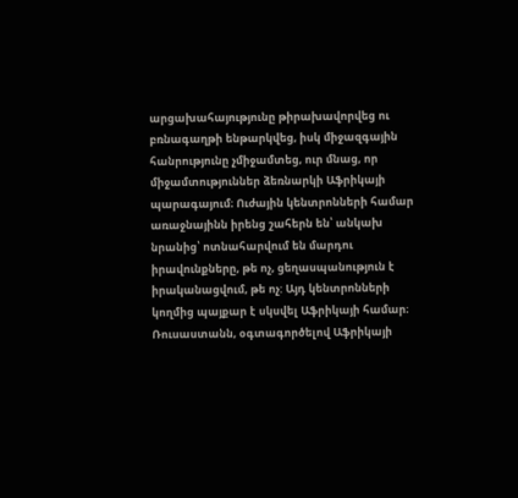արցախահայությունը թիրախավորվեց ու բռնագաղթի ենթարկվեց, իսկ միջազգային հանրությունը չմիջամտեց, ուր մնաց, որ միջամտություններ ձեռնարկի Աֆրիկայի պարագայում։ Ուժային կենտրոնների համար առաջնայինն իրենց շահերն են՝ անկախ նրանից՝ ոտնահարվում են մարդու իրավունքները, թե ոչ, ցեղասպանություն է իրականացվում, թե ոչ: Այդ կենտրոնների կողմից պայքար է սկսվել Աֆրիկայի համար։ Ռուսաստանն, օգտագործելով Աֆրիկայի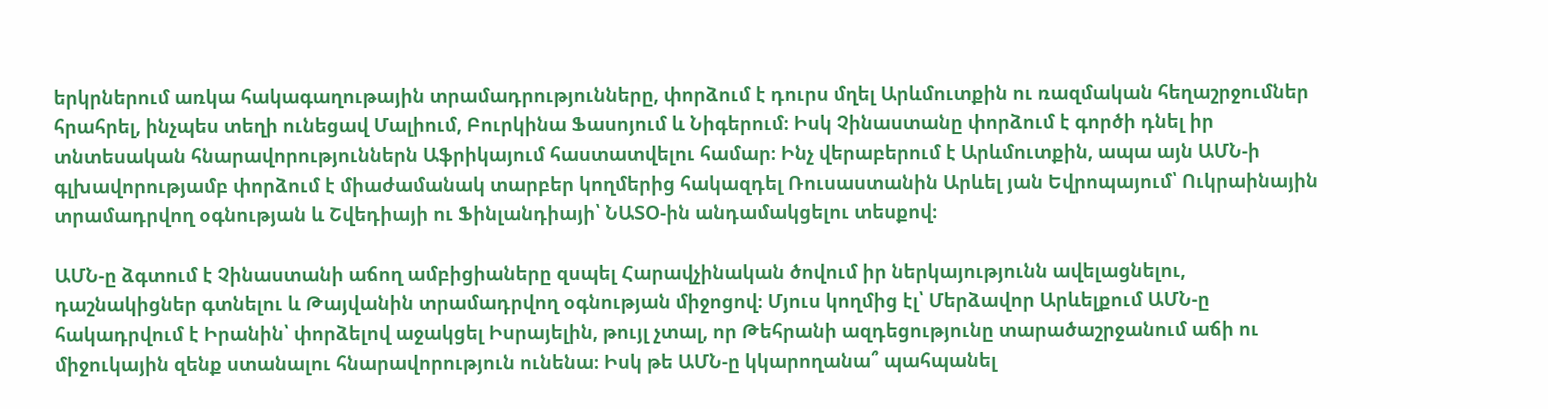երկրներում առկա հակագաղութային տրամադրությունները, փորձում է դուրս մղել Արևմուտքին ու ռազմական հեղաշրջումներ հրահրել, ինչպես տեղի ունեցավ Մալիում, Բուրկինա Ֆասոյում և Նիգերում։ Իսկ Չինաստանը փորձում է գործի դնել իր տնտեսական հնարավորություններն Աֆրիկայում հաստատվելու համար։ Ինչ վերաբերում է Արևմուտքին, ապա այն ԱՄՆ-ի գլխավորությամբ փորձում է միաժամանակ տարբեր կողմերից հակազդել Ռուսաստանին Արևել յան Եվրոպայում՝ Ուկրաինային տրամադրվող օգնության և Շվեդիայի ու Ֆինլանդիայի՝ ՆԱՏՕ-ին անդամակցելու տեսքով։

ԱՄՆ-ը ձգտում է Չինաստանի աճող ամբիցիաները զսպել Հարավչինական ծովում իր ներկայությունն ավելացնելու, դաշնակիցներ գտնելու և Թայվանին տրամադրվող օգնության միջոցով։ Մյուս կողմից էլ՝ Մերձավոր Արևելքում ԱՄՆ-ը հակադրվում է Իրանին՝ փորձելով աջակցել Իսրայելին, թույլ չտալ, որ Թեհրանի ազդեցությունը տարածաշրջանում աճի ու միջուկային զենք ստանալու հնարավորություն ունենա։ Իսկ թե ԱՄՆ-ը կկարողանա՞ պահպանել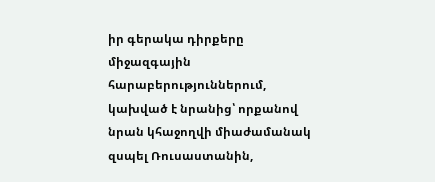իր գերակա դիրքերը միջազգային հարաբերություններում, կախված է նրանից՝ որքանով նրան կհաջողվի միաժամանակ զսպել Ռուսաստանին,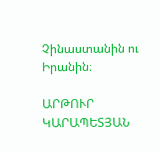Չինաստանին ու Իրանին։

ԱՐԹՈՒՐ ԿԱՐԱՊԵՏՅԱՆ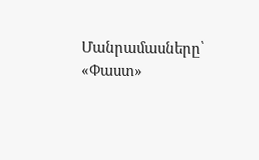Մանրամասները՝ «Փաստ»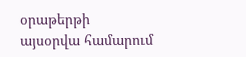օրաթերթի այսօրվա համարում